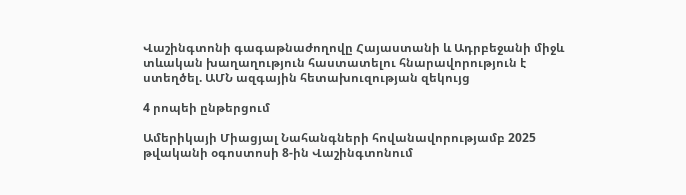Վաշինգտոնի գագաթնաժողովը Հայաստանի և Ադրբեջանի միջև տևական խաղաղություն հաստատելու հնարավորություն է ստեղծել. ԱՄՆ ազգային հետախուզության զեկույց

4 րոպեի ընթերցում

Ամերիկայի Միացյալ Նահանգների հովանավորությամբ 2025 թվականի օգոստոսի 8-ին Վաշինգտոնում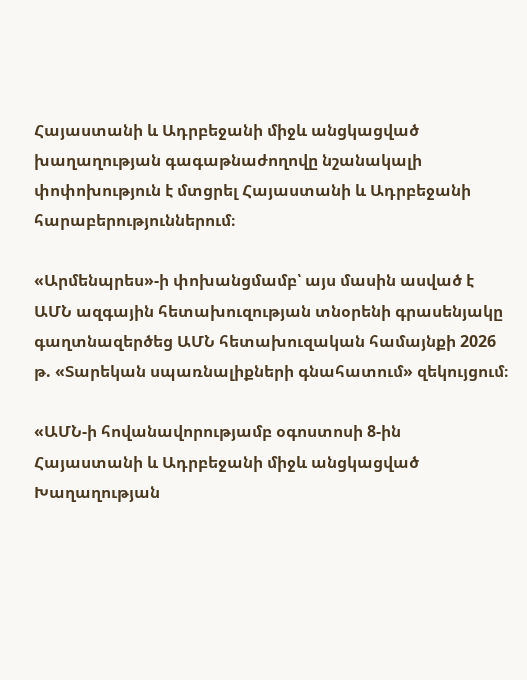Հայաստանի և Ադրբեջանի միջև անցկացված խաղաղության գագաթնաժողովը նշանակալի փոփոխություն է մտցրել Հայաստանի և Ադրբեջանի հարաբերություններում։

«Արմենպրես»-ի փոխանցմամբ՝ այս մասին ասված է ԱՄՆ ազգային հետախուզության տնօրենի գրասենյակը գաղտնազերծեց ԱՄՆ հետախուզական համայնքի 2026 թ. «Տարեկան սպառնալիքների գնահատում» զեկույցում։

«ԱՄՆ-ի հովանավորությամբ օգոստոսի 8-ին Հայաստանի և Ադրբեջանի միջև անցկացված Խաղաղության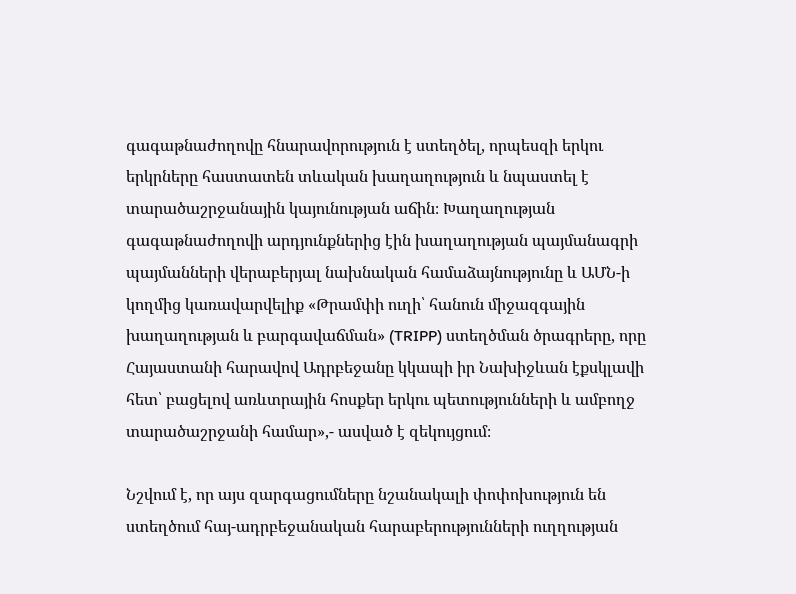գագաթնաժողովը հնարավորություն է ստեղծել, որպեսզի երկու երկրները հաստատեն տևական խաղաղություն և նպաստել է տարածաշրջանային կայունության աճին։ Խաղաղության գագաթնաժողովի արդյունքներից էին խաղաղության պայմանագրի պայմանների վերաբերյալ նախնական համաձայնությունը և ԱՄՆ-ի կողմից կառավարվելիք «Թրամփի ուղի՝ հանուն միջազգային խաղաղության և բարգավաճման» (TRIPP) ստեղծման ծրագրերը, որը Հայաստանի հարավով Ադրբեջանը կկապի իր Նախիջևան էքսկլավի հետ՝ բացելով առևտրային հոսքեր երկու պետությունների և ամբողջ տարածաշրջանի համար»,- ասված է զեկույցում։

Նշվում է, որ այս զարգացումները նշանակալի փոփոխություն են ստեղծում հայ-ադրբեջանական հարաբերությունների ուղղության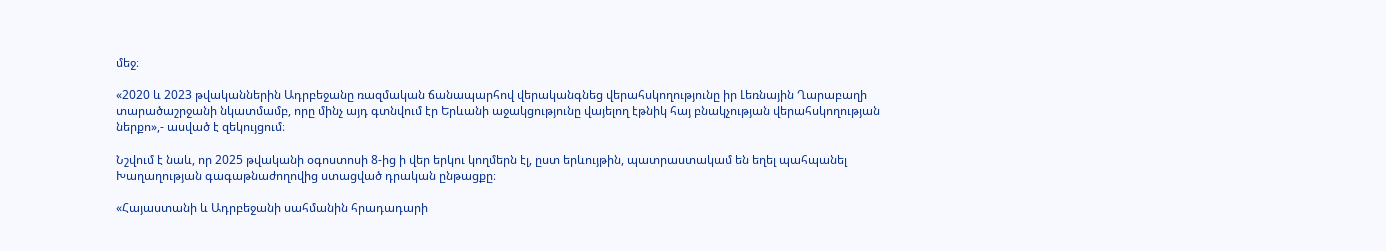մեջ։

«2020 և 2023 թվականներին Ադրբեջանը ռազմական ճանապարհով վերականգնեց վերահսկողությունը իր Լեռնային Ղարաբաղի տարածաշրջանի նկատմամբ, որը մինչ այդ գտնվում էր Երևանի աջակցությունը վայելող էթնիկ հայ բնակչության վերահսկողության ներքո»,- ասված է զեկույցում։

Նշվում է նաև, որ 2025 թվականի օգոստոսի 8-ից ի վեր երկու կողմերն էլ, ըստ երևույթին, պատրաստակամ են եղել պահպանել Խաղաղության գագաթնաժողովից ստացված դրական ընթացքը։

«Հայաստանի և Ադրբեջանի սահմանին հրադադարի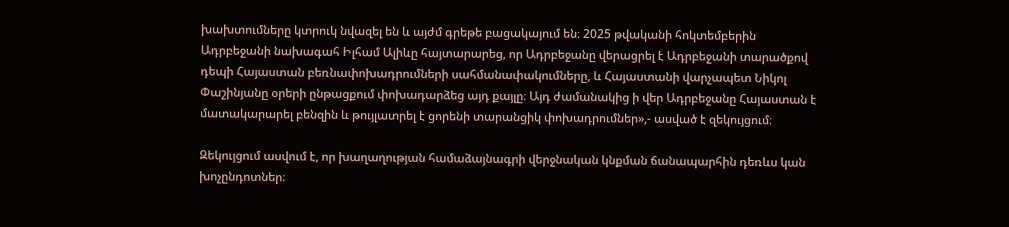խախտումները կտրուկ նվազել են և այժմ գրեթե բացակայում են։ 2025 թվականի հոկտեմբերին Ադրբեջանի նախագահ Իլհամ Ալիևը հայտարարեց, որ Ադրբեջանը վերացրել է Ադրբեջանի տարածքով դեպի Հայաստան բեռնափոխադրումների սահմանափակումները, և Հայաստանի վարչապետ Նիկոլ Փաշինյանը օրերի ընթացքում փոխադարձեց այդ քայլը։ Այդ ժամանակից ի վեր Ադրբեջանը Հայաստան է մատակարարել բենզին և թույլատրել է ցորենի տարանցիկ փոխադրումներ»,- ասված է զեկույցում։

Զեկույցում ասվում է, որ խաղաղության համաձայնագրի վերջնական կնքման ճանապարհին դեռևս կան խոչընդոտներ։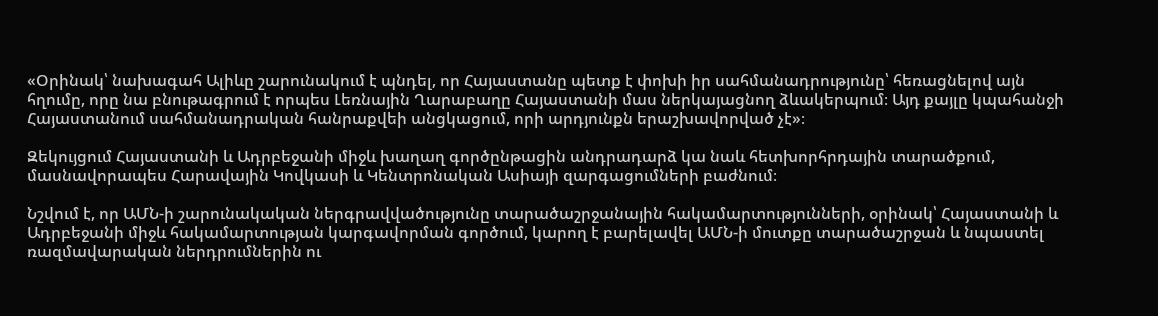«Օրինակ՝ նախագահ Ալիևը շարունակում է պնդել, որ Հայաստանը պետք է փոխի իր սահմանադրությունը՝ հեռացնելով այն հղումը, որը նա բնութագրում է որպես Լեռնային Ղարաբաղը Հայաստանի մաս ներկայացնող ձևակերպում։ Այդ քայլը կպահանջի Հայաստանում սահմանադրական հանրաքվեի անցկացում, որի արդյունքն երաշխավորված չէ»։

Զեկույցում Հայաստանի և Ադրբեջանի միջև խաղաղ գործընթացին անդրադարձ կա նաև հետխորհրդային տարածքում, մասնավորապես Հարավային Կովկասի և Կենտրոնական Ասիայի զարգացումների բաժնում։

Նշվում է, որ ԱՄՆ-ի շարունակական ներգրավվածությունը տարածաշրջանային հակամարտությունների, օրինակ՝ Հայաստանի և Ադրբեջանի միջև հակամարտության կարգավորման գործում, կարող է բարելավել ԱՄՆ-ի մուտքը տարածաշրջան և նպաստել ռազմավարական ներդրումներին ու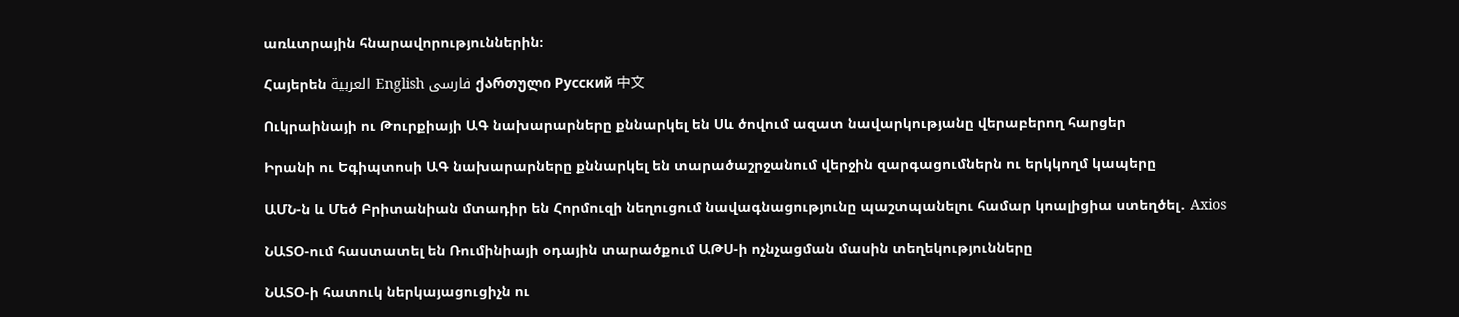առևտրային հնարավորություններին։

Հայերեն العربية English فارسی ქართული Русский 中文

Ուկրաինայի ու Թուրքիայի ԱԳ նախարարները քննարկել են Սև ծովում ազատ նավարկությանը վերաբերող հարցեր

Իրանի ու Եգիպտոսի ԱԳ նախարարները քննարկել են տարածաշրջանում վերջին զարգացումներն ու երկկողմ կապերը

ԱՄՆ-ն և Մեծ Բրիտանիան մտադիր են Հորմուզի նեղուցում նավագնացությունը պաշտպանելու համար կոալիցիա ստեղծել․ Axios

ՆԱՏՕ-ում հաստատել են Ռումինիայի օդային տարածքում ԱԹՍ-ի ոչնչացման մասին տեղեկությունները

ՆԱՏՕ-ի հատուկ ներկայացուցիչն ու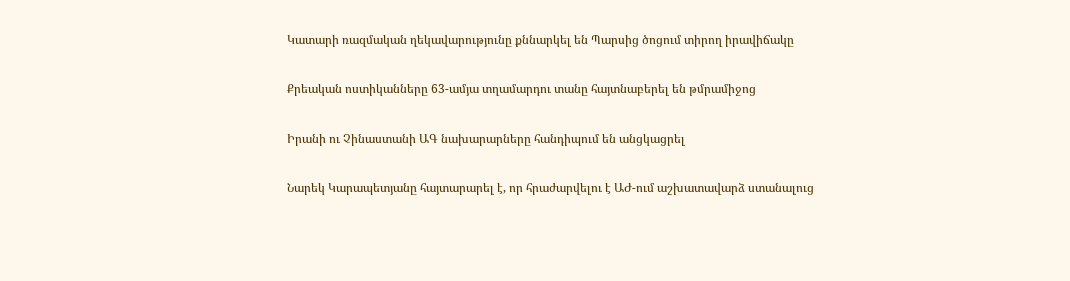Կատարի ռազմական ղեկավարությունը քննարկել են Պարսից ծոցում տիրող իրավիճակը

Քրեական ոստիկանները 63-ամյա տղամարդու տանը հայտնաբերել են թմրամիջոց

Իրանի ու Չինաստանի ԱԳ նախարարները հանդիպում են անցկացրել

Նարեկ Կարապետյանը հայտարարել է, որ հրաժարվելու է ԱԺ-ում աշխատավարձ ստանալուց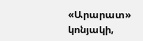«Արարատ» կոնյակի,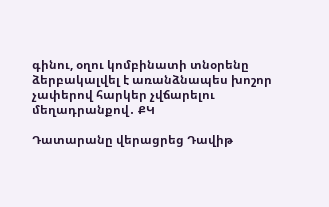գինու, օղու կոմբինատի տնօրենը ձերբակալվել է առանձնապես խոշոր չափերով հարկեր չվճարելու մեղադրանքով․ ՔԿ

Դատարանը վերացրեց Դավիթ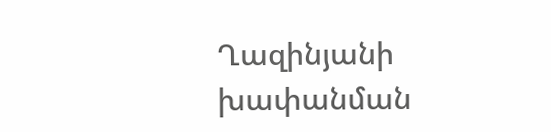Ղազինյանի խափանման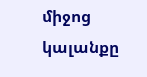միջոց կալանքը